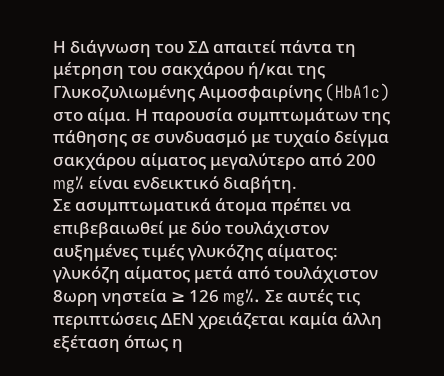Η διάγνωση του ΣΔ απαιτεί πάντα τη μέτρηση του σακχάρου ή/και της Γλυκοζυλιωμένης Αιμοσφαιρίνης (HbA1c) στο αίμα. Η παρουσία συμπτωμάτων της πάθησης σε συνδυασμό με τυχαίο δείγμα σακχάρου αίματος μεγαλύτερο από 200 mg% είναι ενδεικτικό διαβήτη.
Σε ασυμπτωματικά άτομα πρέπει να επιβεβαιωθεί με δύο τουλάχιστον αυξημένες τιμές γλυκόζης αίματος: γλυκόζη αίματος μετά από τουλάχιστον 8ωρη νηστεία ≥ 126 mg%. Σε αυτές τις περιπτώσεις ΔΕΝ χρειάζεται καμία άλλη εξέταση όπως η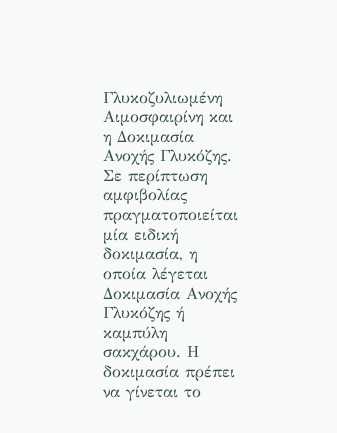Γλυκοζυλιωμένη Αιμοσφαιρίνη και η Δοκιμασία Ανοχής Γλυκόζης.
Σε περίπτωση αμφιβολίας πραγματοποιείται μία ειδική δοκιμασία, η οποία λέγεται Δοκιμασία Ανοχής Γλυκόζης ή καμπύλη σακχάρου. Η δοκιμασία πρέπει να γίνεται το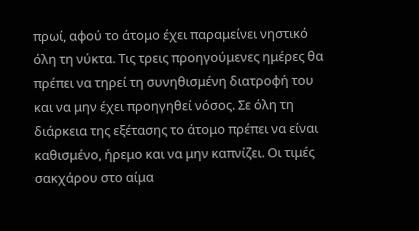πρωί, αφού το άτομο έχει παραμείνει νηστικό όλη τη νύκτα. Τις τρεις προηγούμενες ημέρες θα πρέπει να τηρεί τη συνηθισμένη διατροφή του και να μην έχει προηγηθεί νόσος. Σε όλη τη διάρκεια της εξέτασης το άτομο πρέπει να είναι καθισμένο, ήρεμο και να μην καπνίζει. Οι τιμές σακχάρου στο αίμα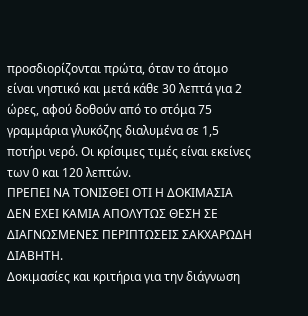προσδιορίζονται πρώτα, όταν το άτομο είναι νηστικό και μετά κάθε 30 λεπτά για 2 ώρες, αφού δοθούν από το στόμα 75 γραμμάρια γλυκόζης διαλυμένα σε 1,5 ποτήρι νερό. Οι κρίσιμες τιμές είναι εκείνες των 0 και 120 λεπτών.
ΠΡΕΠΕΙ ΝΑ ΤΟΝΙΣΘΕΙ ΟΤΙ Η ΔΟΚΙΜΑΣΙΑ ΔΕΝ ΕΧΕΙ ΚΑΜΙΑ ΑΠΟΛΥΤΩΣ ΘΕΣΗ ΣΕ ΔΙΑΓΝΩΣΜΕΝΕΣ ΠΕΡΙΠΤΩΣΕΙΣ ΣΑΚΧΑΡΩΔΗ ΔΙΑΒΗΤΗ.
Δοκιμασίες και κριτήρια για την διάγνωση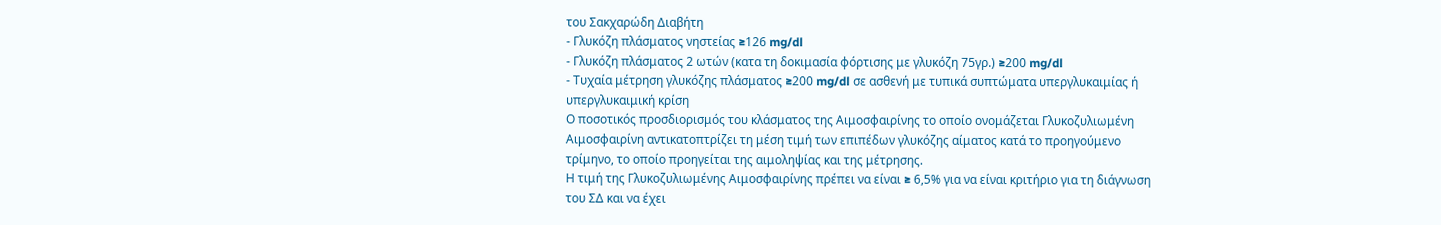του Σακχαρώδη Διαβήτη
- Γλυκόζη πλάσματος νηστείας ≥126 mg/dl
- Γλυκόζη πλάσματος 2 ωτών (κατα τη δοκιμασία φόρτισης με γλυκόζη 75γρ.) ≥200 mg/dl
- Τυχαία μέτρηση γλυκόζης πλάσματος ≥200 mg/dl σε ασθενή με τυπικά συπτώματα υπεργλυκαιμίας ή υπεργλυκαιμική κρίση
Ο ποσοτικός προσδιορισμός του κλάσματος της Αιμοσφαιρίνης το οποίο ονομάζεται Γλυκοζυλιωμένη Αιμοσφαιρίνη αντικατοπτρίζει τη μέση τιμή των επιπέδων γλυκόζης αίματος κατά το προηγούμενο τρίμηνο, το οποίο προηγείται της αιμοληψίας και της μέτρησης.
Η τιμή της Γλυκοζυλιωμένης Αιμοσφαιρίνης πρέπει να είναι ≥ 6,5% για να είναι κριτήριο για τη διάγνωση του ΣΔ και να έχει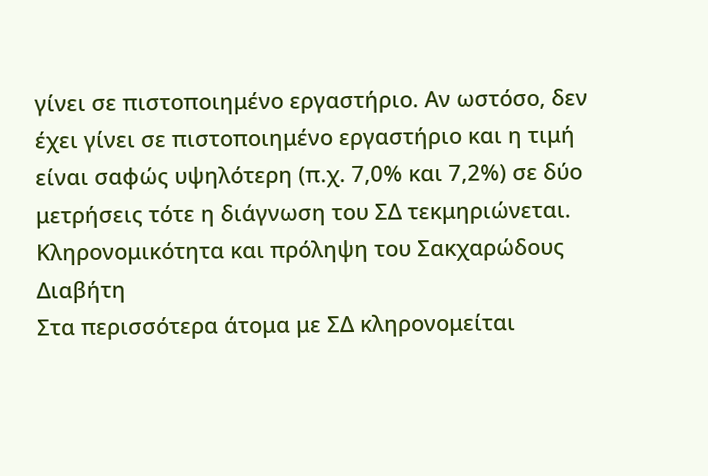γίνει σε πιστοποιημένο εργαστήριο. Αν ωστόσο, δεν έχει γίνει σε πιστοποιημένο εργαστήριο και η τιμή είναι σαφώς υψηλότερη (π.χ. 7,0% και 7,2%) σε δύο μετρήσεις τότε η διάγνωση του ΣΔ τεκμηριώνεται.
Κληρονομικότητα και πρόληψη του Σακχαρώδους Διαβήτη
Στα περισσότερα άτομα με ΣΔ κληρονομείται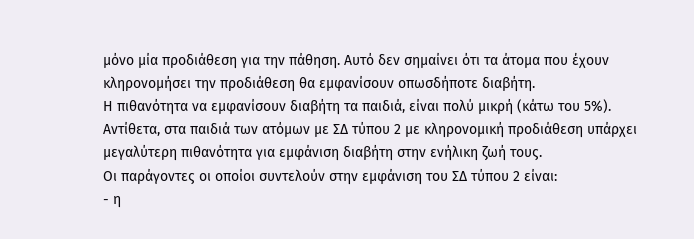μόνο μία προδιάθεση για την πάθηση. Αυτό δεν σημαίνει ότι τα άτομα που έχουν κληρονομήσει την προδιάθεση θα εμφανίσουν οπωσδήποτε διαβήτη.
Η πιθανότητα να εμφανίσουν διαβήτη τα παιδιά, είναι πολύ μικρή (κάτω του 5%). Αντίθετα, στα παιδιά των ατόμων με ΣΔ τύπου 2 με κληρονομική προδιάθεση υπάρχει μεγαλύτερη πιθανότητα για εμφάνιση διαβήτη στην ενήλικη ζωή τους.
Οι παράγοντες οι οποίοι συντελούν στην εμφάνιση του ΣΔ τύπου 2 είναι:
- η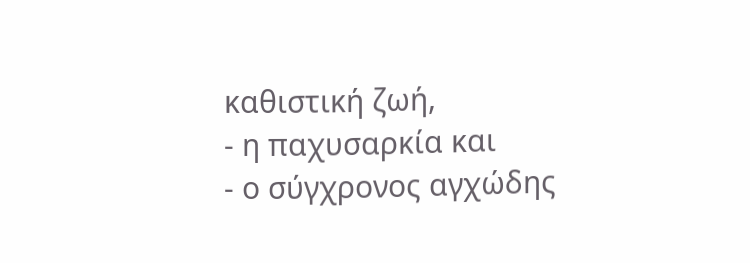καθιστική ζωή,
- η παχυσαρκία και
- ο σύγχρονος αγχώδης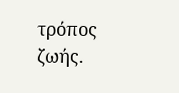τρόπος ζωής.